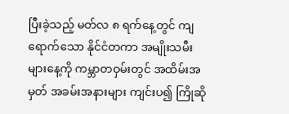ပြီးခဲ့သည့် မတ်လ ၈ ရက်နေ့တွင် ကျရောက်သော နိုင်ငံတကာ အမျိုးသမီးများနေ့ကို ကမ္ဘာတဝှမ်းတွင် အထိမ်းအမှတ် အခမ်းအနားများ ကျင်းပ၍ ကြိုဆို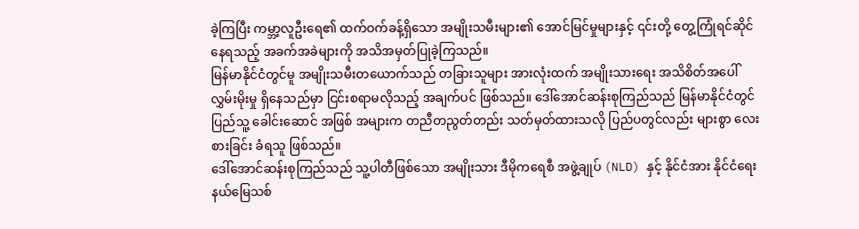ခဲ့ကြပြီး ကမ္ဘာ့လူဦးရေ၏ ထက်ဝက်ခန့်ရှိသော အမျိုးသမီးများ၏ အောင်မြင်မှုများနှင့် ၎င်းတို့ တွေ့ကြုံရင်ဆိုင်နေရသည့် အခက်အခဲများကို အသိအမှတ်ပြုခဲ့ကြသည်။
မြန်မာနိုင်ငံတွင်မူ အမျိုးသမီးတယောက်သည် တခြားသူများ အားလုံးထက် အမျိုးသားရေး အသိစိတ်အပေါ် လွှမ်းမိုးမှု ရှိနေသည်မှာ ငြင်းစရာမလိုသည့် အချက်ပင် ဖြစ်သည်။ ဒေါ်အောင်ဆန်းစုကြည်သည် မြန်မာနိုင်ငံတွင် ပြည်သူ့ ခေါင်းဆောင် အဖြစ် အများက တညီတညွတ်တည်း သတ်မှတ်ထားသလို ပြည်ပတွင်လည်း များစွာ လေးစားခြင်း ခံရသူ ဖြစ်သည်။
ဒေါ်အောင်ဆန်းစုကြည်သည် သူ့ပါတီဖြစ်သော အမျိုးသား ဒီမိုကရေစီ အဖွဲ့ချုပ် (NLD) နှင့် နိုင်ငံအား နိုင်ငံရေး နယ်မြေသစ်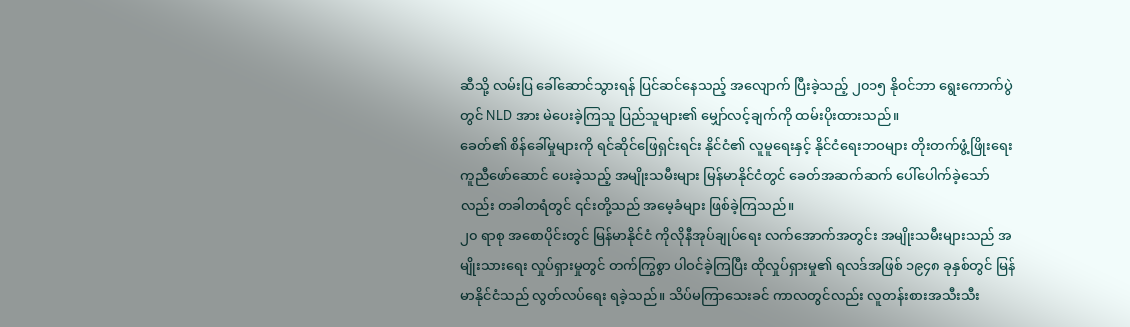ဆီသို့ လမ်းပြ ခေါ်ဆောင်သွားရန် ပြင်ဆင်နေသည့် အလျောက် ပြီးခဲ့သည့် ၂၀၁၅ နိုဝင်ဘာ ရွေးကောက်ပွဲတွင် NLD အား မဲပေးခဲ့ကြသူ ပြည်သူများ၏ မျှော်လင့်ချက်ကို ထမ်းပိုးထားသည်။
ခေတ်၏ စိန်ခေါ်မှုများကို ရင်ဆိုင်ဖြေရှင်းရင်း နိုင်ငံ၏ လူမူရေးနှင့် နိုင်ငံရေးဘဝများ တိုးတက်ဖွံ့ဖြိုးရေး ကူညီဖော်ဆောင် ပေးခဲ့သည့် အမျိုးသမီးများ မြန်မာနိုင်ငံတွင် ခေတ်အဆက်ဆက် ပေါ်ပေါက်ခဲ့သော်လည်း တခါတရံတွင် ၎င်းတို့သည် အမေ့ခံများ ဖြစ်ခဲ့ကြသည်။
၂၀ ရာစု အစောပိုင်းတွင် မြန်မာနိုင်ငံ ကိုလိုနီအုပ်ချုပ်ရေး လက်အောက်အတွင်း အမျိုးသမီးများသည် အမျိုးသားရေး လှုပ်ရှားမှုတွင် တက်ကြွစွာ ပါဝင်ခဲ့ကြပြီး ထိုလှုပ်ရှားမှု၏ ရလဒ်အဖြစ် ၁၉၄၈ ခုနှစ်တွင် မြန်မာနိုင်ငံသည် လွတ်လပ်ရေး ရခဲ့သည်။ သိပ်မကြာသေးခင် ကာလတွင်လည်း လူတန်းစားအသီးသီး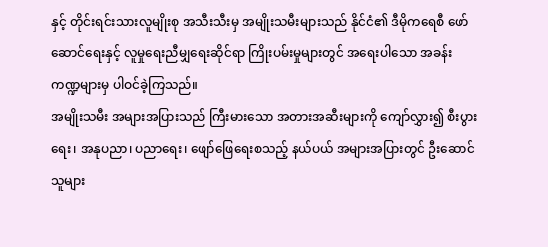နှင့် တိုင်းရင်းသားလူမျိုးစု အသီးသီးမှ အမျိုးသမီးများသည် နိုင်ငံ၏ ဒီမိုကရေစီ ဖော်ဆောင်ရေးနှင့် လူမှုရေးညီမျှရေးဆိုင်ရာ ကြိုးပမ်းမှုများတွင် အရေးပါသော အခန်းကဏ္ဍများမှ ပါဝင်ခဲ့ကြသည်။
အမျိုးသမီး အများအပြားသည် ကြီးမားသော အတားအဆီးများကို ကျော်လွှား၍ စီးပွားရေး၊ အနုပညာ၊ ပညာရေး၊ ဖျော်ဖြေရေးစသည့် နယ်ပယ် အများအပြားတွင် ဦးဆောင်သူများ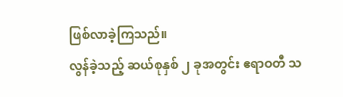ဖြစ်လာခဲ့ကြသည်။
လွန်ခဲ့သည့် ဆယ်စုနှစ် ၂ ခုအတွင်း ဧရာဝတီ သ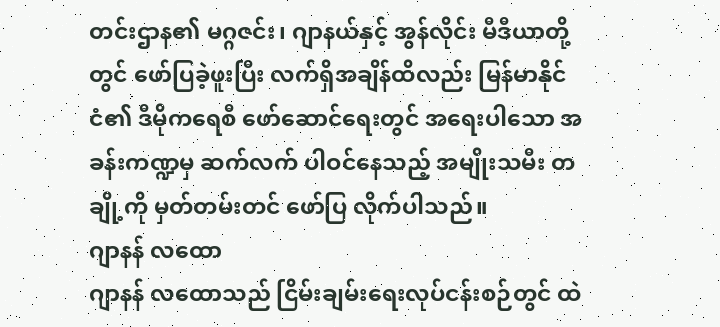တင်းဌာန၏ မဂ္ဂဇင်း၊ ဂျာနယ်နှင့် အွန်လိုင်း မီဒီယာတို့တွင် ဖော်ပြခဲ့ဖူးပြီး လက်ရှိအချိန်ထိလည်း မြန်မာနိုင်ငံ၏ ဒီမိုကရေစီ ဖော်ဆောင်ရေးတွင် အရေးပါသော အခန်းကဏ္ဍမှ ဆက်လက် ပါဝင်နေသည့် အမျိုးသမီး တချို့ကို မှတ်တမ်းတင် ဖော်ပြ လိုက်ပါသည်။
ဂျာနန် လထော
ဂျာနန် လထောသည် ငြိမ်းချမ်းရေးလုပ်ငန်းစဉ်တွင် ထဲ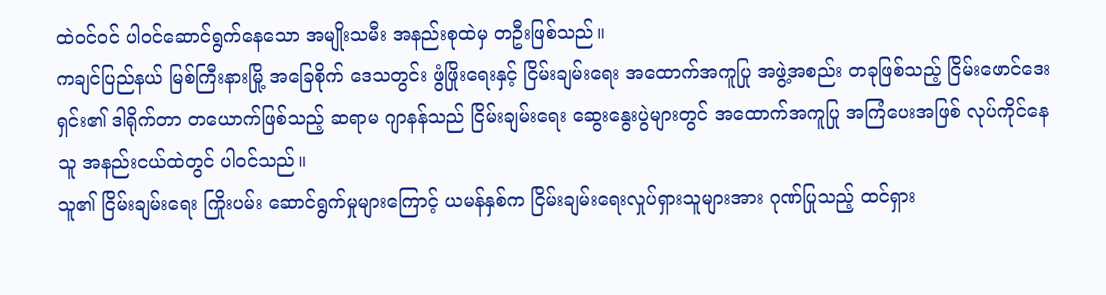ထဲဝင်ဝင် ပါဝင်ဆောင်ရွက်နေသော အမျိုးသမီး အနည်းစုထဲမှ တဦးဖြစ်သည်။
ကချင်ပြည်နယ် မြစ်ကြီးနားမြို့ အခြေစိုက် ဒေသတွင်း ဖွံဖြိုးရေးနှင့် ငြိမ်းချမ်းရေး အထောက်အကူပြု အဖွဲ့အစည်း တခုဖြစ်သည့် ငြိမ်းဖောင်ဒေးရှင်း၏ ဒါရိုက်တာ တယောက်ဖြစ်သည့် ဆရာမ ဂျာနန်သည် ငြိမ်းချမ်းရေး ဆွေးနွေးပွဲများတွင် အထောက်အကူပြု အကြံပေးအဖြစ် လုပ်ကိုင်နေသူ အနည်းငယ်ထဲတွင် ပါဝင်သည်။
သူ၏ ငြိမ်းချမ်းရေး ကြိုးပမ်း ဆောင်ရွက်မှုများကြောင့် ယမန်နှစ်က ငြိမ်းချမ်းရေးလှုပ်ရှားသူများအား ဂုဏ်ပြုသည့် ထင်ရှား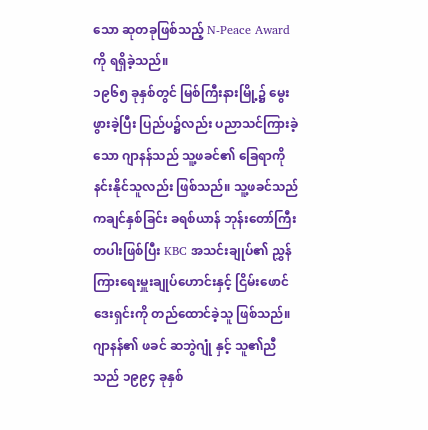သော ဆုတခုဖြစ်သည့် N-Peace Award ကို ရရှိခဲ့သည်။
၁၉၆၅ ခုနှစ်တွင် မြစ်ကြီးနားမြို့၌ မွေးဖွားခဲ့ပြီး ပြည်ပ၌လည်း ပညာသင်ကြားခဲ့သော ဂျာနန်သည် သူ့ဖခင်၏ ခြေရာကို နင်းနိုင်သူလည်း ဖြစ်သည်။ သူ့ဖခင်သည် ကချင်နှစ်ခြင်း ခရစ်ယာန် ဘုန်းတော်ကြီးတပါးဖြစ်ပြီး KBC အသင်းချုပ်၏ ညွှန်ကြားရေးမှူးချုပ်ဟောင်းနှင့် ငြိမ်းဖောင်ဒေးရှင်းကို တည်ထောင်ခဲ့သူ ဖြစ်သည်။
ဂျာနန်၏ ဖခင် ဆဘွဲဂျုံ နှင့် သူ၏ညီသည် ၁၉၉၄ ခုနှစ်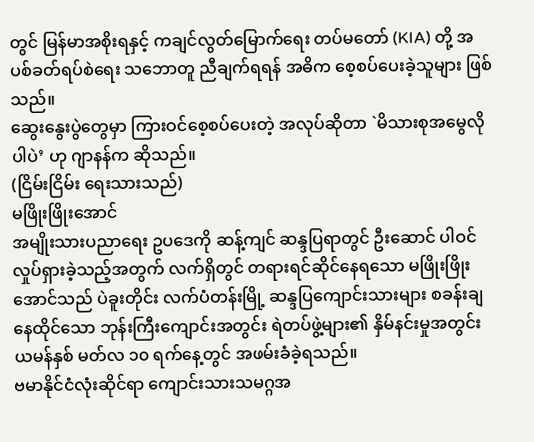တွင် မြန်မာအစိုးရနှင့် ကချင်လွတ်မြောက်ရေး တပ်မတော် (KIA) တို့ အပစ်ခတ်ရပ်စဲရေး သဘောတူ ညီချက်ရရန် အဓိက စေ့စပ်ပေးခဲ့သူများ ဖြစ်သည်။
ဆွေးနွေးပွဲတွေမှာ ကြားဝင်စေ့စပ်ပေးတဲ့ အလုပ်ဆိုတာ `မိသားစုအမွေလိုပါပဲ’ ဟု ဂျာနန်က ဆိုသည်။
(ငြိမ်းငြိမ်း ရေးသားသည်)
မဖြိုးဖြိုးအောင်
အမျိုးသားပညာရေး ဥပဒေကို ဆန့်ကျင် ဆန္ဒပြရာတွင် ဦးဆောင် ပါဝင်လှုပ်ရှားခဲ့သည့်အတွက် လက်ရှိတွင် တရားရင်ဆိုင်နေရသော မဖြိုးဖြိုးအောင်သည် ပဲခူးတိုင်း လက်ပံတန်းမြို့ ဆန္ဒပြကျောင်းသားများ စခန်းချနေထိုင်သော ဘုန်းကြီးကျောင်းအတွင်း ရဲတပ်ဖွဲ့များ၏ နှိမ်နင်းမှုအတွင်း ယမန်နှစ် မတ်လ ၁၀ ရက်နေ့တွင် အဖမ်းခံခဲ့ရသည်။
ဗမာနိုင်ငံလုံးဆိုင်ရာ ကျောင်းသားသမဂ္ဂအ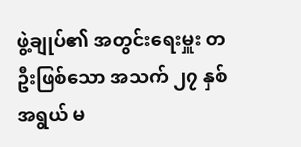ဖွဲ့ချုပ်၏ အတွင်းရေးမှူး တဦးဖြစ်သော အသက် ၂၇ နှစ်အရွယ် မ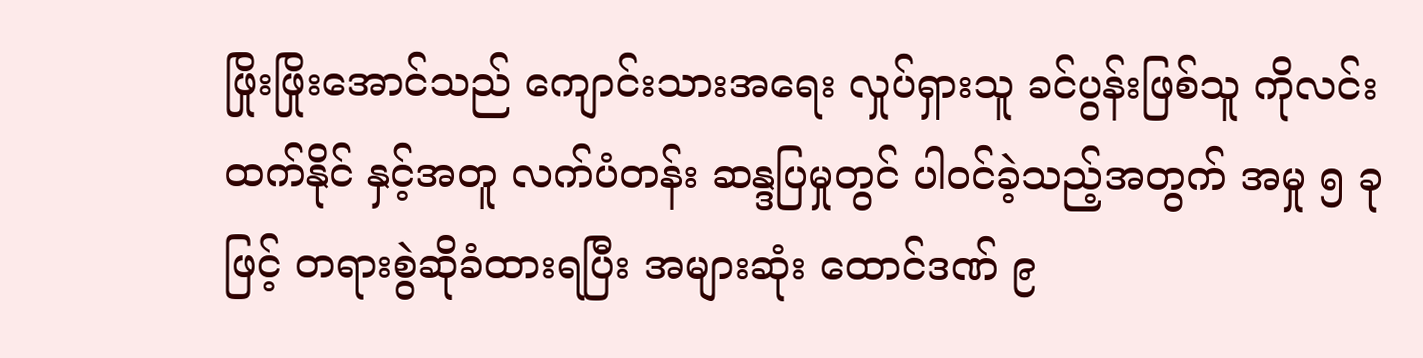ဖြိုးဖြိုးအောင်သည် ကျောင်းသားအရေး လှုပ်ရှားသူ ခင်ပွန်းဖြစ်သူ ကိုလင်းထက်နိုင် နှင့်အတူ လက်ပံတန်း ဆန္ဒပြမှုတွင် ပါဝင်ခဲ့သည့်အတွက် အမှု ၅ ခုဖြင့် တရားစွဲဆိုခံထားရပြီး အများဆုံး ထောင်ဒဏ် ၉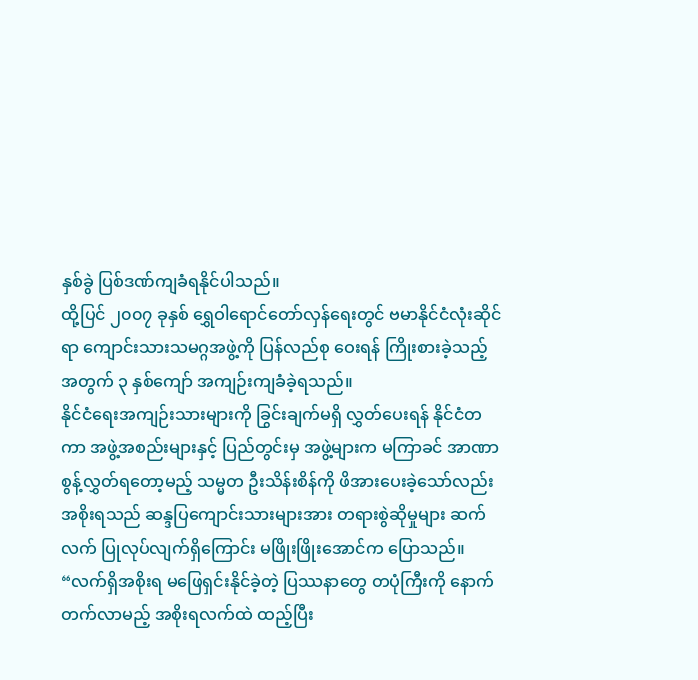နှစ်ခွဲ ပြစ်ဒဏ်ကျခံရနိုင်ပါသည်။
ထို့ပြင် ၂၀၀၇ ခုနှစ် ရွှေဝါရောင်တော်လှန်ရေးတွင် ဗမာနိုင်ငံလုံးဆိုင်ရာ ကျောင်းသားသမဂ္ဂအဖွဲ့ကို ပြန်လည်စု ဝေးရန် ကြိုးစားခဲ့သည့်အတွက် ၃ နှစ်ကျော် အကျဉ်းကျခံခဲ့ရသည်။
နိုင်ငံရေးအကျဉ်းသားများကို ခြွင်းချက်မရှိ လွှတ်ပေးရန် နိုင်ငံတကာ အဖွဲ့အစည်းများနှင့် ပြည်တွင်းမှ အဖွဲ့များက မကြာခင် အာဏာစွန့်လွှတ်ရတော့မည့် သမ္မတ ဦးသိန်းစိန်ကို ဖိအားပေးခဲ့သော်လည်း အစိုးရသည် ဆန္ဒပြကျောင်းသားများအား တရားစွဲဆိုမှုများ ဆက်လက် ပြုလုပ်လျက်ရှိကြောင်း မဖြိုးဖြိုးအောင်က ပြောသည်။
“လက်ရှိအစိုးရ မဖြေရှင်းနိုင်ခဲ့တဲ့ ပြဿနာတွေ တပုံကြီးကို နောက်တက်လာမည့် အစိုးရလက်ထဲ ထည့်ပြီး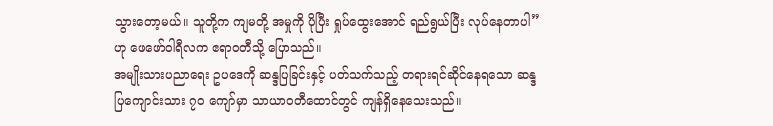သွားတော့မယ်။ သူတို့က ကျမတို့ အမှုကို ပိုပြီး ရှုပ်ထွေးအောင် ရည်ရွယ်ပြီး လုပ်နေတာပါ” ဟု ဖေဖော်ဝါရီလက ဧရာဝတီသို့ ပြောသည်။
အမျိုးသားပညာရေး ဥပဒေကို ဆန္ဒပြခြင်းနှင့် ပတ်သက်သည့် တရားရင်ဆိုင်နေရသော ဆန္ဒပြကျောင်းသား ၇၀ ကျော်မှာ သာယာဝတီထောင်တွင် ကျန်ရှိနေသေးသည်။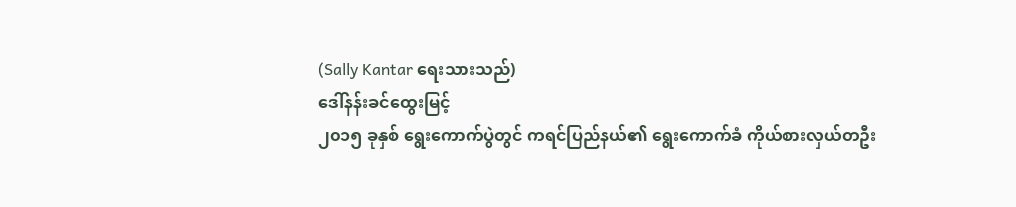(Sally Kantar ရေးသားသည်)
ဒေါ်နန်းခင်ထွေးမြင့်
၂၀၁၅ ခုနှစ် ရွေးကောက်ပွဲတွင် ကရင်ပြည်နယ်၏ ရွေးကောက်ခံ ကိုယ်စားလှယ်တဦး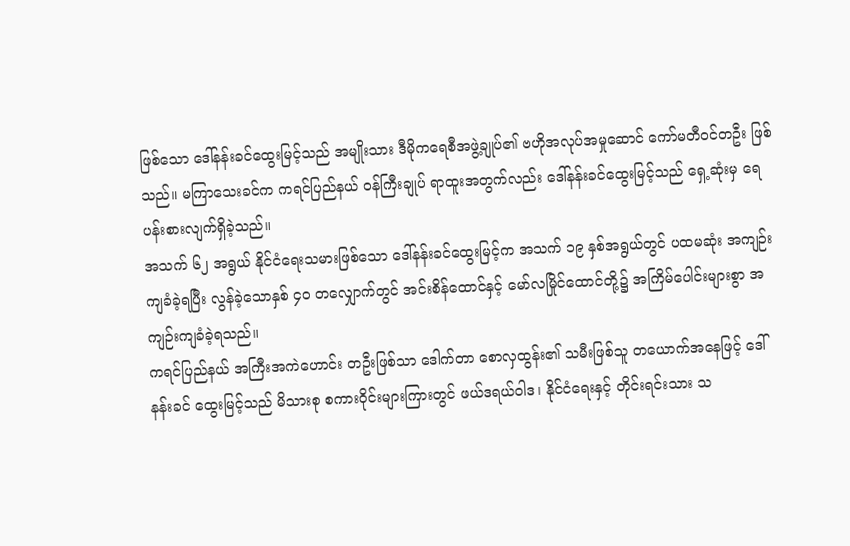ဖြစ်သော ဒေါ်နန်းခင်ထွေးမြင့်သည် အမျိုးသား ဒီမိုကရေစီအဖွဲ့ချုပ်၏ ဗဟိုအလုပ်အမှုဆောင် ကော်မတီဝင်တဦး ဖြစ်သည်။ မကြာသေးခင်က ကရင်ပြည်နယ် ဝန်ကြီးချုပ် ရာထူးအတွက်လည်း ဒေါ်နန်းခင်ထွေးမြင့်သည် ရှေ့ဆုံးမှ ရေပန်းစားလျက်ရှိခဲ့သည်။
အသက် ၆၂ အရွယ် နိုင်ငံရေးသမားဖြစ်သော ဒေါ်နန်းခင်ထွေးမြင့်က အသက် ၁၉ နှစ်အရွယ်တွင် ပထမဆုံး အကျဉ်းကျခံခဲ့ရပြီး လွန်ခဲ့သောနှစ် ၄၀ တလျှောက်တွင် အင်းစိန်ထောင်နှင့် မော်လမြိုင်ထောင်တို့၌ အကြိမ်ပေါင်းများစွာ အကျဉ်းကျခံခဲ့ရသည်။
ကရင်ပြည်နယ် အကြီးအကဲဟောင်း တဦးဖြစ်သာ ဒေါက်တာ စောလှထွန်း၏ သမီးဖြစ်သူ တယောက်အနေဖြင့် ဒေါ်နန်းခင် ထွေးမြင့်သည် မိသားစု စကားဝိုင်းများကြားတွင် ဖယ်ဒရယ်ဝါဒ၊ နိုင်ငံရေးနှင့် တိုင်းရင်းသား သ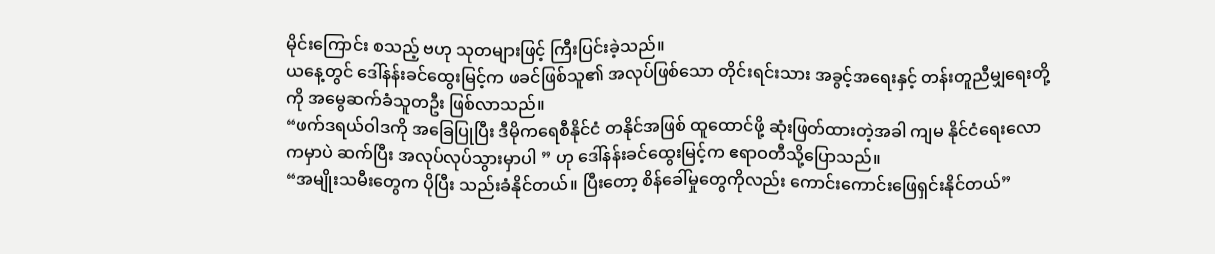မိုင်းကြောင်း စသည့် ဗဟု သုတများဖြင့် ကြီးပြင်းခဲ့သည်။
ယနေ့တွင် ဒေါ်နန်းခင်ထွေးမြင့်က ဖခင်ဖြစ်သူ၏ အလုပ်ဖြစ်သော တိုင်းရင်းသား အခွင့်အရေးနှင့် တန်းတူညီမျှရေးတို့ကို အမွေဆက်ခံသူတဦး ဖြစ်လာသည်။
“ဖက်ဒရယ်ဝါဒကို အခြေပြုပြီး ဒီမိုကရေစီနိုင်ငံ တနိုင်အဖြစ် ထူထောင်ဖို့ ဆုံးဖြတ်ထားတဲ့အခါ ကျမ နိုင်ငံရေးလောကမှာပဲ ဆက်ပြီး အလုပ်လုပ်သွားမှာပါ ” ဟု ဒေါ်နန်းခင်ထွေးမြင့်က ဧရာဝတီသို့ပြောသည်။
“အမျိုးသမီးတွေက ပိုပြီး သည်းခံနိုင်တယ်။ ပြီးတော့ စိန်ခေါ်မှုတွေကိုလည်း ကောင်းကောင်းဖြေရှင်းနိုင်တယ်”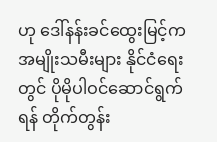ဟု ဒေါ်နန်းခင်ထွေးမြင့်က အမျိုးသမီးများ နိုင်ငံရေးတွင် ပိုမိုပါဝင်ဆောင်ရွက်ရန် တိုက်တွန်း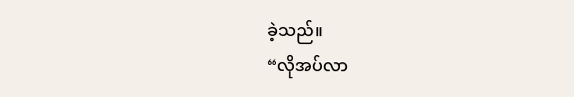ခဲ့သည်။
“လိုအပ်လာ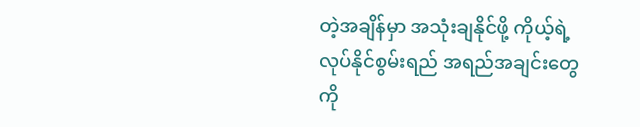တဲ့အချိန်မှာ အသုံးချနိုင်ဖို့ ကိုယ့်ရဲ့လုပ်နိုင်စွမ်းရည် အရည်အချင်းတွေကို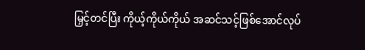မြှင့်တင်ပြီး ကိုယ့်ကိုယ်ကိုယ် အဆင်သင့်ဖြစ်အောင်လုပ်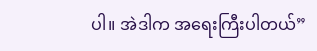ပါ။ အဲဒါက အရေးကြီးပါတယ်”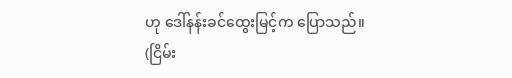ဟု ဒေါ်နန်းခင်ထွေးမြင့်က ပြောသည်။
(ငြိမ်း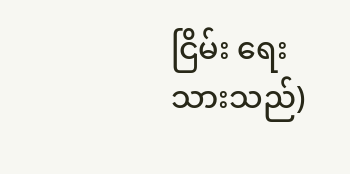ငြိမ်း ရေးသားသည်)